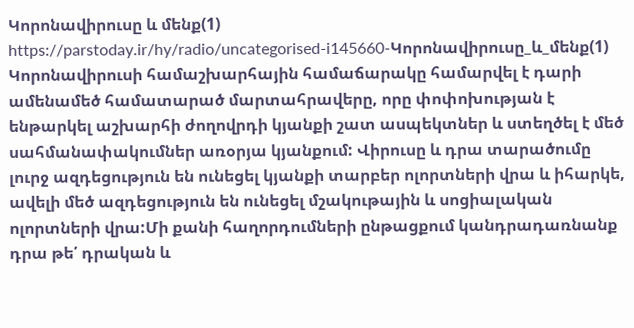Կորոնավիրուսը և մենք(1)
https://parstoday.ir/hy/radio/uncategorised-i145660-Կորոնավիրուսը_և_մենք(1)
Կորոնավիրուսի համաշխարհային համաճարակը համարվել է դարի ամենամեծ համատարած մարտահրավերը, որը փոփոխության է ենթարկել աշխարհի ժողովրդի կյանքի շատ ասպեկտներ և ստեղծել է մեծ սահմանափակումներ առօրյա կյանքում: Վիրուսը և դրա տարածումը լուրջ ազդեցություն են ունեցել կյանքի տարբեր ոլորտների վրա և իհարկե, ավելի մեծ ազդեցություն են ունեցել մշակութային և սոցիալական ոլորտների վրա:Մի քանի հաղորդումների ընթացքում կանդրադառնանք դրա թե՛ դրական և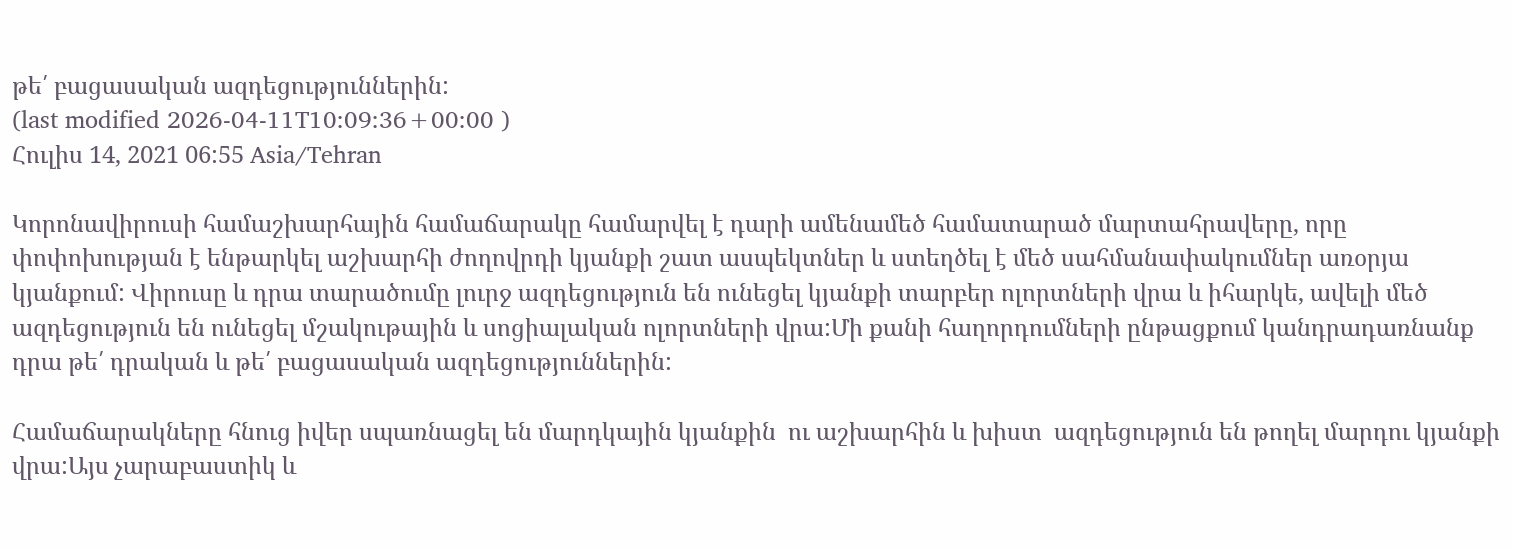թե՛ բացասական ազդեցություններին:
(last modified 2026-04-11T10:09:36+00:00 )
Հուլիս 14, 2021 06:55 Asia/Tehran

Կորոնավիրուսի համաշխարհային համաճարակը համարվել է դարի ամենամեծ համատարած մարտահրավերը, որը փոփոխության է ենթարկել աշխարհի ժողովրդի կյանքի շատ ասպեկտներ և ստեղծել է մեծ սահմանափակումներ առօրյա կյանքում: Վիրուսը և դրա տարածումը լուրջ ազդեցություն են ունեցել կյանքի տարբեր ոլորտների վրա և իհարկե, ավելի մեծ ազդեցություն են ունեցել մշակութային և սոցիալական ոլորտների վրա:Մի քանի հաղորդումների ընթացքում կանդրադառնանք դրա թե՛ դրական և թե՛ բացասական ազդեցություններին:

Համաճարակները հնուց իվեր սպառնացել են մարդկային կյանքին  ու աշխարհին և խիստ  ազդեցություն են թողել մարդու կյանքի վրա:Այս չարաբաստիկ և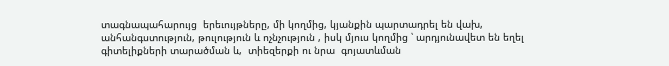տագնապահարույց  երեւույթները, մի կողմից, կյանքին պարտադրել են վախ, անհանգստություն, թուլություն և ոչնչություն , իսկ մյուս կողմից ՝ արդյունավետ են եղել   գիտելիքների տարածման և,  տիեզերքի ու նրա  գոյատևման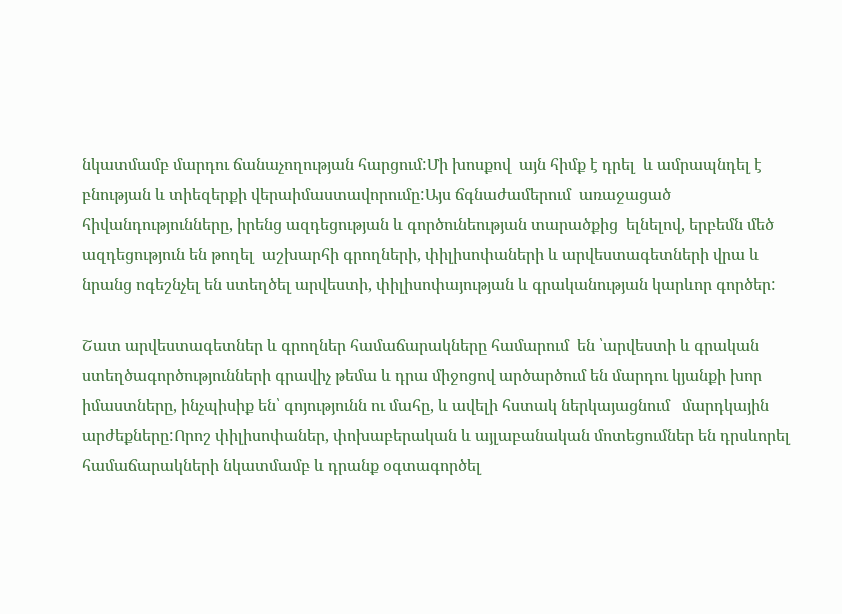նկատմամբ մարդու ճանաչողության հարցում:Մի խոսքով  այն հիմք է դրել  և ամրապնդել է բնության և տիեզերքի վերաիմաստավորումը:Այս ճգնաժամերում  առաջացած  հիվանդությունները, իրենց ազդեցության և գործունեության տարածքից  ելնելով, երբեմն մեծ ազդեցություն են թողել  աշխարհի գրողների, փիլիսոփաների և արվեստագետների վրա և նրանց ոգեշնչել են ստեղծել արվեստի, փիլիսոփայության և գրականության կարևոր գործեր:

Շատ արվեստագետներ և գրողներ համաճարակները համարում  են ՝արվեստի և գրական ստեղծագործությունների գրավիչ թեմա և դրա միջոցով արծարծում են մարդու կյանքի խոր իմաստները, ինչպիսիք են՝ գոյությունն ու մահը, և ավելի հստակ ներկայացնում   մարդկային արժեքները:Որոշ փիլիսոփաներ, փոխաբերական և այլաբանական մոտեցումներ են դրսևորել համաճարակների նկատմամբ և դրանք օգտագործել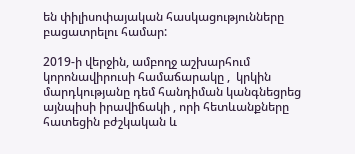են փիլիսոփայական հասկացությունները բացատրելու համար:

2019-ի վերջին, ամբողջ աշխարհում կորոնավիրուսի համաճարակը ,  կրկին մարդկությանը դեմ հանդիման կանգնեցրեց այնպիսի իրավիճակի , որի հետևանքները հատեցին բժշկական և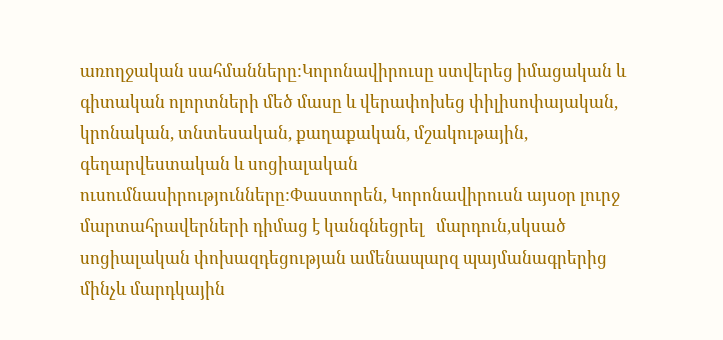առողջական սահմանները:Կորոնավիրուսը ստվերեց իմացական և գիտական ոլորտների մեծ մասը և վերափոխեց փիլիսոփայական, կրոնական, տնտեսական, քաղաքական, մշակութային, գեղարվեստական և սոցիալական ուսումնասիրությունները:Փաստորեն, Կորոնավիրուսն այսօր լուրջ մարտահրավերների դիմաց է կանգնեցրել   մարդուն,սկսած սոցիալական փոխազդեցության ամենապարզ պայմանագրերից մինչև մարդկային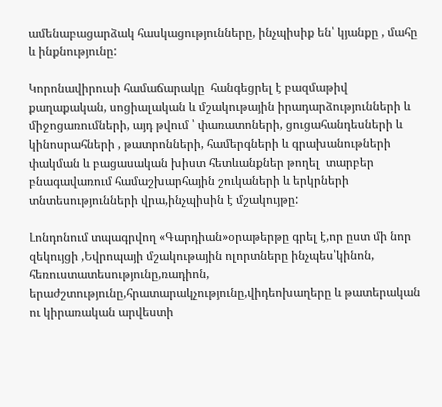ամենաբացարձակ հասկացությունները, ինչպիսիք են՝ կյանքը , մահը և ինքնությունը:

Կորոնավիրուսի համաճարակը  հանգեցրել է բազմաթիվ քաղաքական, սոցիալական և մշակութային իրադարձությունների և միջոցառումների, այդ թվում ՝ փառատոների, ցուցահանդեսների և կինոսրահների , թատրոնների, համերգների և գրախանութների փակման և բացասական խիստ հետևանքներ թողել  տարբեր բնագավառում համաշխարհային շուկաների և երկրների տնտեսությունների վրա,ինչպիսին է մշակույթը:

Լոնդոնում տպագրվող «Գարդիան»օրաթերթը գրել է,որ ըստ մի նոր զեկույցի ,Եվրոպայի մշակութային ոլորտները ինչպես՝կինոն, հեռուստատեսությունը,ռադիոն, երաժշտությունը,հրատարակչությունը,վիդեոխաղերը և թատերական ու կիրառական արվեստի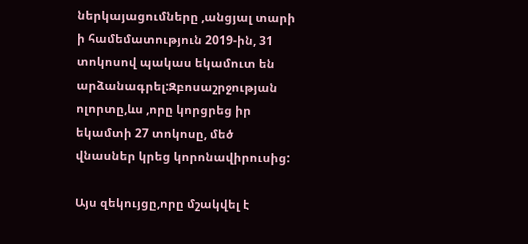ներկայացումները ,անցյալ տարի ի համեմատություն 2019-ին, 31 տոկոսով պակաս եկամուտ են արձանագրել:Զբոսաշրջության ոլորտը,ևս ,որը կորցրեց իր եկամտի 27 տոկոսը, մեծ վնասներ կրեց կորոնավիրուսից:

Այս զեկույցը,որը մշակվել է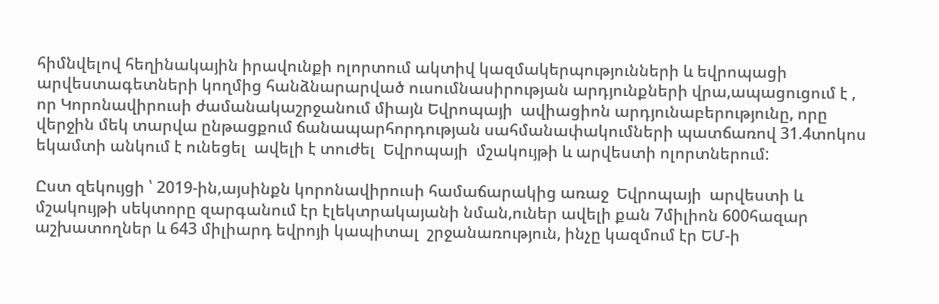հիմնվելով հեղինակային իրավունքի ոլորտում ակտիվ կազմակերպությունների և եվրոպացի արվեստագետների կողմից հանձնարարված ուսումնասիրության արդյունքների վրա,ապացուցում է , որ Կորոնավիրուսի ժամանակաշրջանում միայն Եվրոպայի  ավիացիոն արդյունաբերությունը, որը վերջին մեկ տարվա ընթացքում ճանապարհորդության սահմանափակումների պատճառով 31.4տոկոս եկամտի անկում է ունեցել  ավելի է տուժել  Եվրոպայի  մշակույթի և արվեստի ոլորտներում:

Ըստ զեկույցի ՝ 2019-ին,այսինքն կորոնավիրուսի համաճարակից առաջ  Եվրոպայի  արվեստի և մշակույթի սեկտորը զարգանում էր էլեկտրակայանի նման,ուներ ավելի քան 7միլիոն 600հազար աշխատողներ և 643 միլիարդ եվրոյի կապիտալ  շրջանառություն, ինչը կազմում էր ԵՄ-ի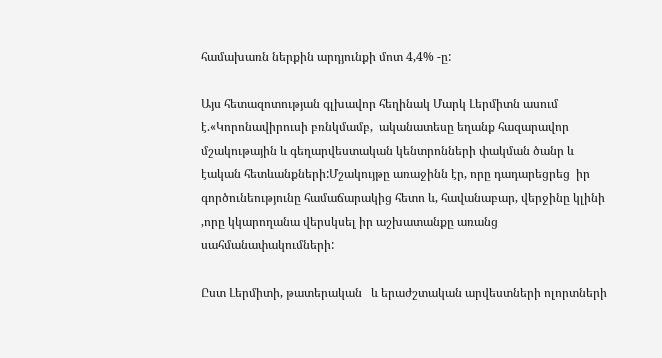համախառն ներքին արդյունքի մոտ 4,4% -ը:

Այս հետազոտության գլխավոր հեղինակ Մարկ Լերմիտն ասում է.«Կորոնավիրուսի բռնկմամբ,  ականատեսը եղանք հազարավոր մշակութային և գեղարվեստական կենտրոնների փակման ծանր և էական հետևանքների:Մշակույթը առաջինն էր, որը դադարեցրեց  իր գործունեությունը համաճարակից հետո և, հավանաբար, վերջինը կլինի ,որը կկարողանա վերսկսել իր աշխատանքը առանց սահմանափակումների:

Ըստ Լերմիտի, թատերական   և երաժշտական արվեստների ոլորտների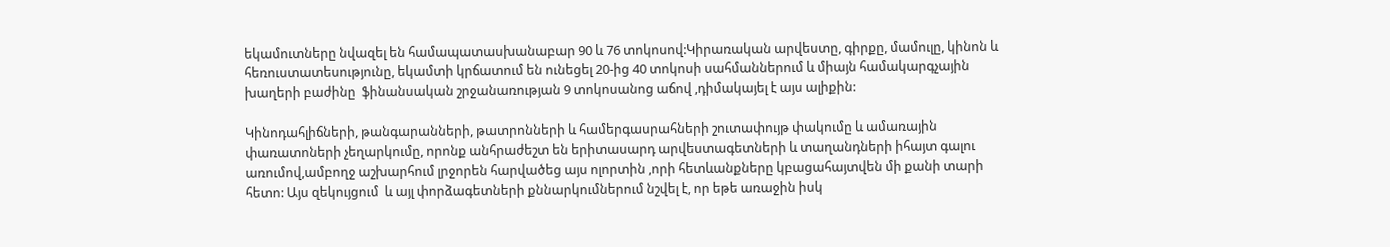եկամուտները նվազել են համապատասխանաբար 90 և 76 տոկոսով:Կիրառական արվեստը, գիրքը, մամուլը, կինոն և հեռուստատեսությունը, եկամտի կրճատում են ունեցել 20-ից 40 տոկոսի սահմաններում և միայն համակարգչային խաղերի բաժինը  ֆինանսական շրջանառության 9 տոկոսանոց աճով ,դիմակայել է այս ալիքին:

Կինոդահլիճների, թանգարանների, թատրոնների և համերգասրահների շուտափույթ փակումը և ամառային փառատոների չեղարկումը, որոնք անհրաժեշտ են երիտասարդ արվեստագետների և տաղանդների իհայտ գալու առումով,ամբողջ աշխարհում լրջորեն հարվածեց այս ոլորտին ,որի հետևանքները կբացահայտվեն մի քանի տարի հետո: Այս զեկույցում  և այլ փորձագետների քննարկումներում նշվել է, որ եթե առաջին իսկ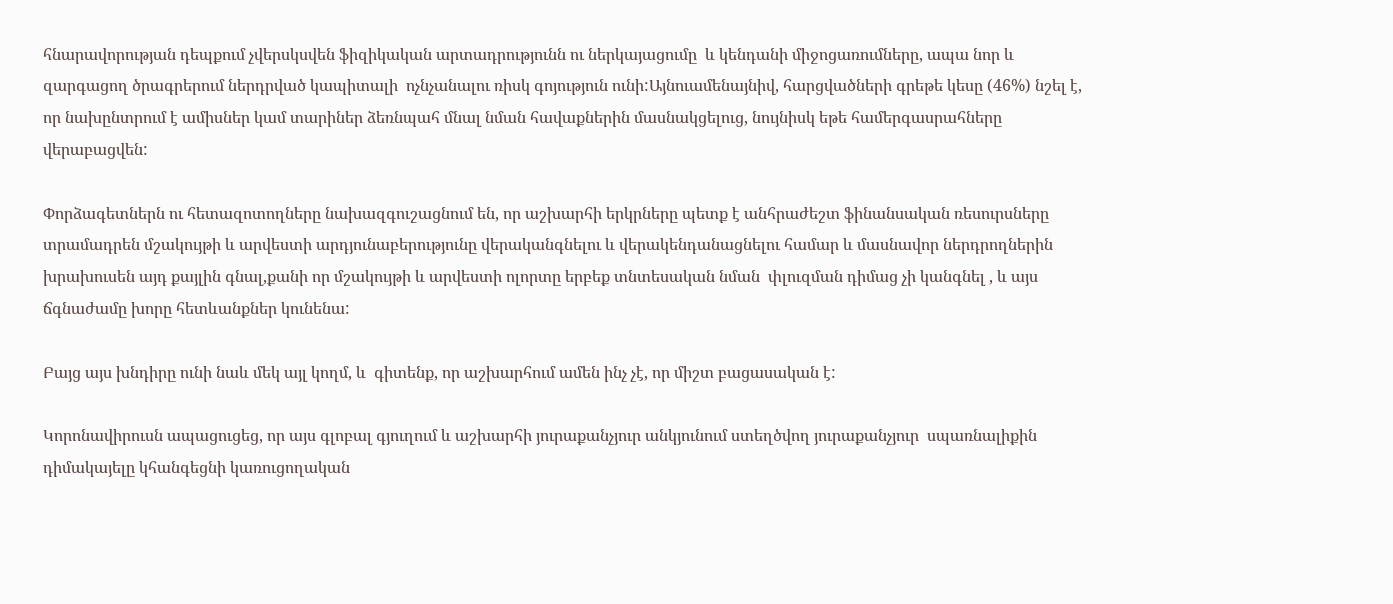հնարավորության դեպքում չվերսկսվեն ֆիզիկական արտադրությունն ու ներկայացումը  և կենդանի միջոցառումները, ապա նոր և զարգացող ծրագրերում ներդրված կապիտալի  ոչնչանալու ռիսկ գոյություն ունի:Այնուամենայնիվ, հարցվածների գրեթե կեսը (46%) նշել է, որ նախընտրում է ամիսներ կամ տարիներ ձեռնպահ մնալ նման հավաքներին մասնակցելուց, նույնիսկ եթե համերգասրահները վերաբացվեն:

Փորձագետներն ու հետազոտողները նախազգուշացնում են, որ աշխարհի երկրները պետք է անհրաժեշտ ֆինանսական ռեսուրսները տրամադրեն մշակույթի և արվեստի արդյունաբերությունը վերականգնելու և վերակենդանացնելու համար և մասնավոր ներդրողներին խրախուսեն այդ քայլին գնալ,քանի որ մշակույթի և արվեստի ոլորտը երբեք տնտեսական նման  փլուզման դիմաց չի կանգնել , և այս ճգնաժամը խորը հետևանքներ կունենա:

Բայց այս խնդիրը ունի նաև մեկ այլ կողմ, և  գիտենք, որ աշխարհում ամեն ինչ չէ, որ միշտ բացասական է:

Կորոնավիրուսն ապացուցեց, որ այս գլոբալ գյուղում և աշխարհի յուրաքանչյուր անկյունում ստեղծվող յուրաքանչյուր  սպառնալիքին դիմակայելը կհանգեցնի կառուցողական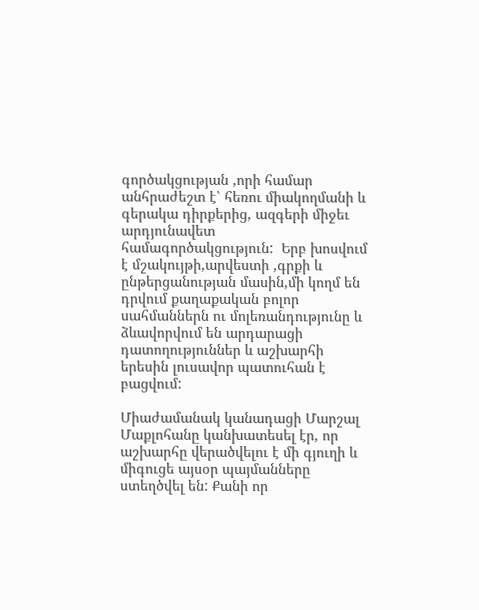գործակցության ,որի համար անհրաժեշտ է՝ հեռու միակողմանի և գերակա դիրքերից, ազգերի միջեւ արդյունավետ համագործակցություն:  Երբ խոսվում է մշակույթի,արվեստի ,գրքի և ընթերցանության մասին,մի կողմ են դրվում քաղաքական բոլոր սահմաններն ու մոլեռանդությունը և ձևավորվում են արդարացի դատողություններ և աշխարհի երեսին լուսավոր պատուհան է բացվում:

Միաժամանակ կանադացի Մարշալ Մաքլոհանը կանխատեսել էր, որ աշխարհը վերածվելու է մի գյուղի և միգուցե այսօր պայմանները ստեղծվել են: Քանի որ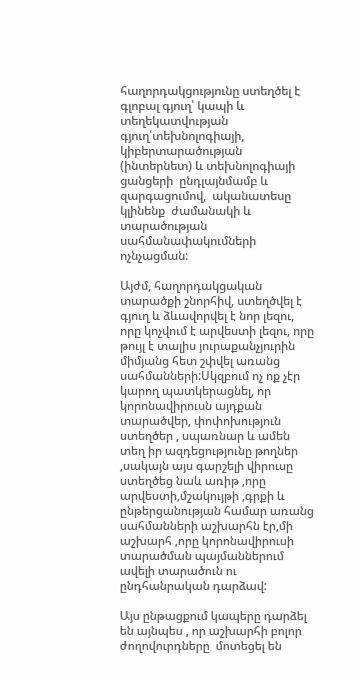հաղորդակցությունը ստեղծել է գլոբալ գյուղ՝ կապի և տեղեկատվության գյուղ՝տեխնոլոգիայի, կիբերտարածության (ինտերնետ) և տեխնոլոգիայի ցանցերի  ընդլայնմամբ և զարգացումով,  ականատեսը կլինենք  ժամանակի և տարածության սահմանափակումների ոչնչացման:

Այժմ, հաղորդակցական տարածքի շնորհիվ, ստեղծվել է գյուղ և ձևավորվել է նոր լեզու, որը կոչվում է արվեստի լեզու, որը թույլ է տալիս յուրաքանչյուրին միմյանց հետ շփվել առանց սահմանների:Սկզբում ոչ ոք չէր կարող պատկերացնել, որ կորոնավիրուսն այդքան տարածվեր, փոփոխություն ստեղծեր , սպառնար և ամեն տեղ իր ազդեցությունը թողներ ,սակայն այս գարշելի վիրուսը ստեղծեց նաև առիթ ,որը արվեստի,մշակույթի ,գրքի և ընթերցանության համար առանց սահմանների աշխարհն էր,մի աշխարհ ,որը կորոնավիրուսի տարածման պայմաններում  ավելի տարածուն ու ընդհանրական դարձավ:

Այս ընթացքում կապերը դարձել են այնպես , որ աշխարհի բոլոր ժողովուրդները  մոտեցել են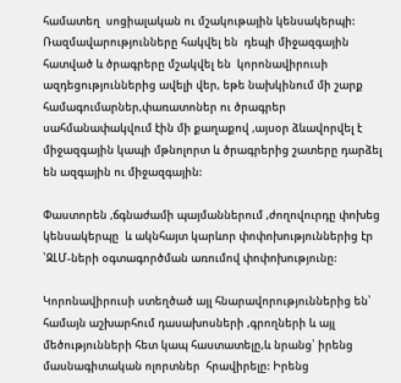համատեղ  սոցիալական ու մշակութային կենսակերպի: Ռազմավարությունները հակվել են  դեպի միջազգային հատված և ծրագրերը մշակվել են  կորոնավիրուսի ազդեցություններից ավելի վեր, եթե նախկինում մի շարք համագումարներ,փառատոներ ու ծրագրեր սահմանափակվում էին մի քաղաքով ,այսօր ձևավորվել է միջազգային կապի մթնոլորտ և ծրագրերից շատերը դարձել են ազգային ու միջազգային:

Փաստորեն ,ճգնաժամի պայմաններում ,ժողովուրդը փոխեց կենսակերպը  և ակնհայտ կարևոր փոփոխություններից էր ՝ԶԼՄ-ների օգտագործման առումով փոփոխությունը:

Կորոնավիրուսի ստեղծած այլ հնարավորություններից են՝ համայն աշխարհում դասախոսների ,գրողների և այլ մեծությունների հետ կապ հաստատելը,և նրանց՝ իրենց մասնագիտական ոլորտներ  հրավիրելը: Իրենց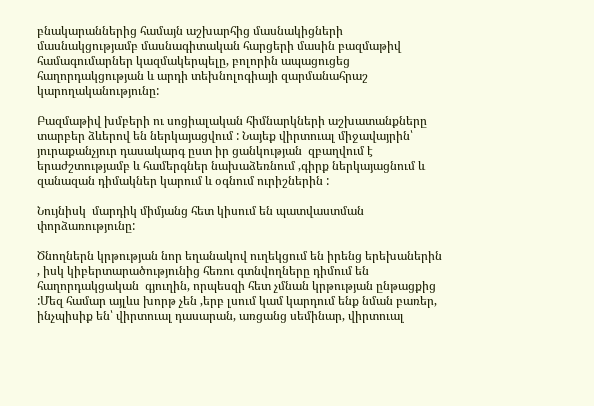բնակարաններից համայն աշխարհից մասնակիցների մասնակցությամբ մասնագիտական հարցերի մասին բազմաթիվ համագումարներ կազմակերպելը, բոլորին ապացուցեց հաղորդակցության և արդի տեխնոլոգիայի զարմանահրաշ կարողականությունը:

Բազմաթիվ խմբերի ու սոցիալական հիմնարկների աշխատանքները տարբեր ձևերով են ներկայացվում : Նայեք վիրտուալ միջավայրին՝ յուրաքանչյուր դասակարգ ըստ իր ցանկության  զբաղվում է երաժշտությամբ և համերգներ նախաձեռնում ,գիրք ներկայացնում և զանազան դիմակներ կարում և օգնում ուրիշներին :

Նույնիսկ  մարդիկ միմյանց հետ կիսում են պատվաստման փորձառությունը:

Ծնողներն կրթության նոր եղանակով ուղեկցում են իրենց երեխաներին , իսկ կիբերտարածությունից հեռու գտնվողները դիմում են հաղորդակցական  գյուղին, որպեսզի հետ չմնան կրթության ընթացքից :Մեզ համար այլևս խորթ չեն ,երբ լսում կամ կարդում ենք նման բառեր, ինչպիսիք են՝ վիրտուալ դասարան, առցանց սեմինար, վիրտուալ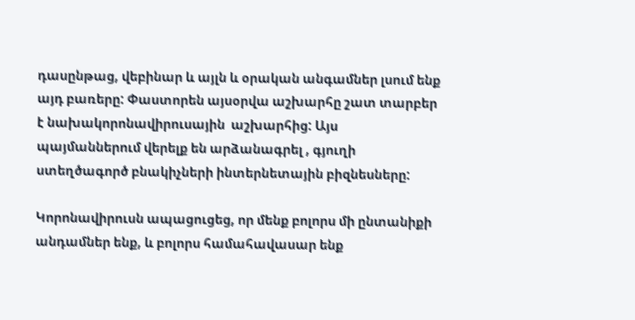դասընթաց, վեբինար և այլն և օրական անգամներ լսում ենք այդ բառերը: Փաստորեն այսօրվա աշխարհը շատ տարբեր է նախակորոնավիրուսային  աշխարհից: Այս պայմաններում վերելք են արձանագրել , գյուղի ստեղծագործ բնակիչների ինտերնետային բիզնեսները:

Կորոնավիրուսն ապացուցեց, որ մենք բոլորս մի ընտանիքի անդամներ ենք, և բոլորս համահավասար ենք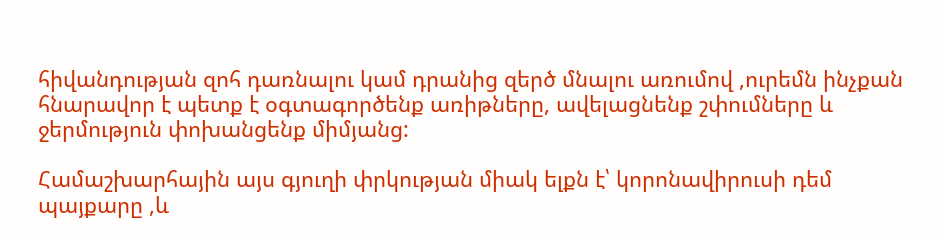հիվանդության զոհ դառնալու կամ դրանից զերծ մնալու առումով ,ուրեմն ինչքան հնարավոր է պետք է օգտագործենք առիթները, ավելացնենք շփումները և  ջերմություն փոխանցենք միմյանց:

Համաշխարհային այս գյուղի փրկության միակ ելքն է՝ կորոնավիրուսի դեմ պայքարը ,և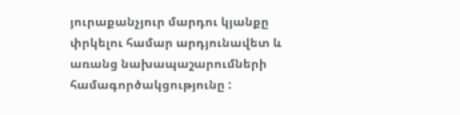յուրաքանչյուր մարդու կյանքը փրկելու համար արդյունավետ և առանց նախապաշարումների համագործակցությունը :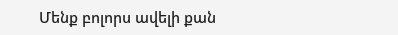Մենք բոլորս ավելի քան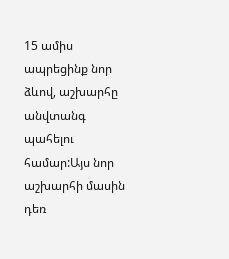15 ամիս ապրեցինք նոր ձևով, աշխարհը անվտանգ պահելու համար:Այս նոր աշխարհի մասին դեռ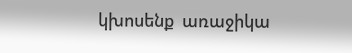կխոսենք  առաջիկա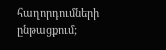հաղորդումների ընթացքում;